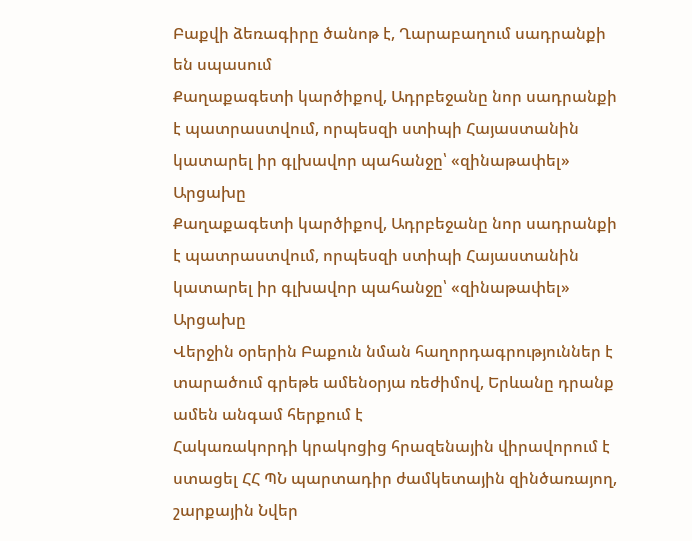Բաքվի ձեռագիրը ծանոթ է, Ղարաբաղում սադրանքի են սպասում
Քաղաքագետի կարծիքով, Ադրբեջանը նոր սադրանքի է պատրաստվում, որպեսզի ստիպի Հայաստանին կատարել իր գլխավոր պահանջը՝ «զինաթափել» Արցախը
Քաղաքագետի կարծիքով, Ադրբեջանը նոր սադրանքի է պատրաստվում, որպեսզի ստիպի Հայաստանին կատարել իր գլխավոր պահանջը՝ «զինաթափել» Արցախը
Վերջին օրերին Բաքուն նման հաղորդագրություններ է տարածում գրեթե ամենօրյա ռեժիմով, Երևանը դրանք ամեն անգամ հերքում է
Հակառակորդի կրակոցից հրազենային վիրավորում է ստացել ՀՀ ՊՆ պարտադիր ժամկետային զինծառայող, շարքային Նվեր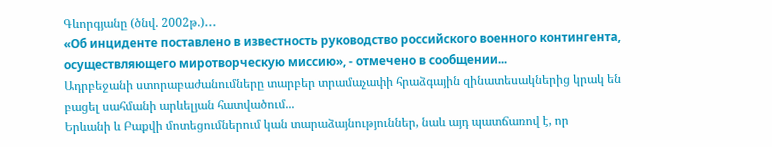Գևորգյանը (ծնվ. 2002թ.)․․․
«Об инциденте поставлено в известность руководство российского военного контингента, осуществляющего миротворческую миссию», - отмечено в сообщении...
Ադրբեջանի ստորաբաժանումները տարբեր տրամաչափի հրաձգային զինատեսակներից կրակ են բացել սահմանի արևելյան հատվածում...
Երևանի և Բաքվի մոտեցումներում կան տարաձայնություններ, նաև այդ պատճառով է, որ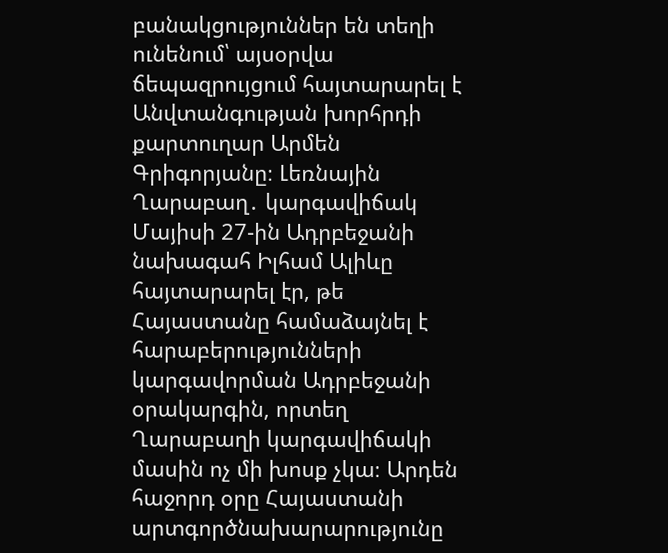բանակցություններ են տեղի ունենում՝ այսօրվա ճեպազրույցում հայտարարել է Անվտանգության խորհրդի քարտուղար Արմեն Գրիգորյանը։ Լեռնային Ղարաբաղ․ կարգավիճակ Մայիսի 27-ին Ադրբեջանի նախագահ Իլհամ Ալիևը հայտարարել էր, թե Հայաստանը համաձայնել է հարաբերությունների կարգավորման Ադրբեջանի օրակարգին, որտեղ Ղարաբաղի կարգավիճակի մասին ոչ մի խոսք չկա։ Արդեն հաջորդ օրը Հայաստանի արտգործնախարարությունը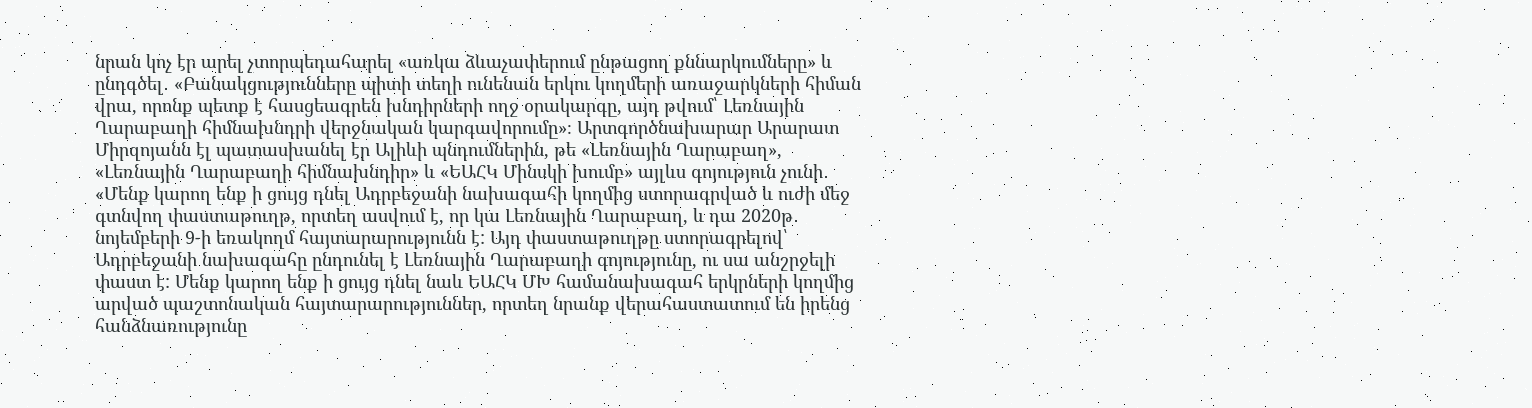նրան կոչ էր արել չտորպեդահարել «առկա ձևաչափերում ընթացող քննարկումները» և ընդգծել․ «Բանակցությունները պիտի տեղի ունենան երկու կողմերի առաջարկների հիման վրա, որոնք պետք է հասցեագրեն խնդիրների ողջ օրակարգը, այդ թվում՝ Լեռնային Ղարաբաղի հիմնախնդրի վերջնական կարգավորումը»։ Արտգործնախարար Արարատ Միրզոյանն էլ պատասխանել էր Ալիևի պնդումներին, թե «Լեռնային Ղարաբաղ», «Լեռնային Ղարաբաղի հիմնախնդիր» և «ԵԱՀԿ Մինսկի խումբ» այլևս գոյություն չունի․ «Մենք կարող ենք ի ցույց դնել Ադրբեջանի նախագահի կողմից ստորագրված և ուժի մեջ գտնվող փաստաթուղթ, որտեղ ասվում է, որ կա Լեռնային Ղարաբաղ, և դա 2020թ․ նոյեմբերի 9-ի եռակողմ հայտարարությունն է: Այդ փաստաթուղթը ստորագրելով՝ Ադրբեջանի նախագահը ընդունել է Լեռնային Ղարաբաղի գոյությունը, ու սա անշրջելի փաստ է: Մենք կարող ենք ի ցույց դնել նաև ԵԱՀԿ ՄԽ համանախագահ երկրների կողմից արված պաշտոնական հայտարարություններ, որտեղ նրանք վերահաստատում են իրենց հանձնառությունը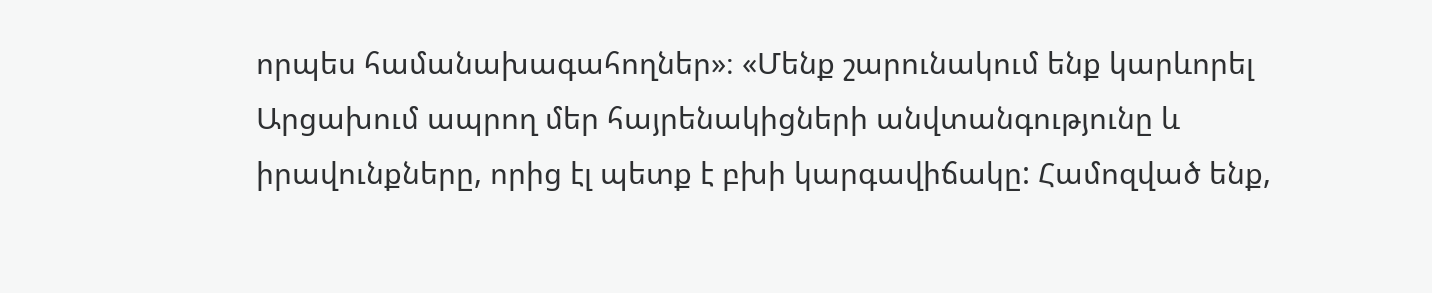որպես համանախագահողներ»։ «Մենք շարունակում ենք կարևորել Արցախում ապրող մեր հայրենակիցների անվտանգությունը և իրավունքները, որից էլ պետք է բխի կարգավիճակը: Համոզված ենք,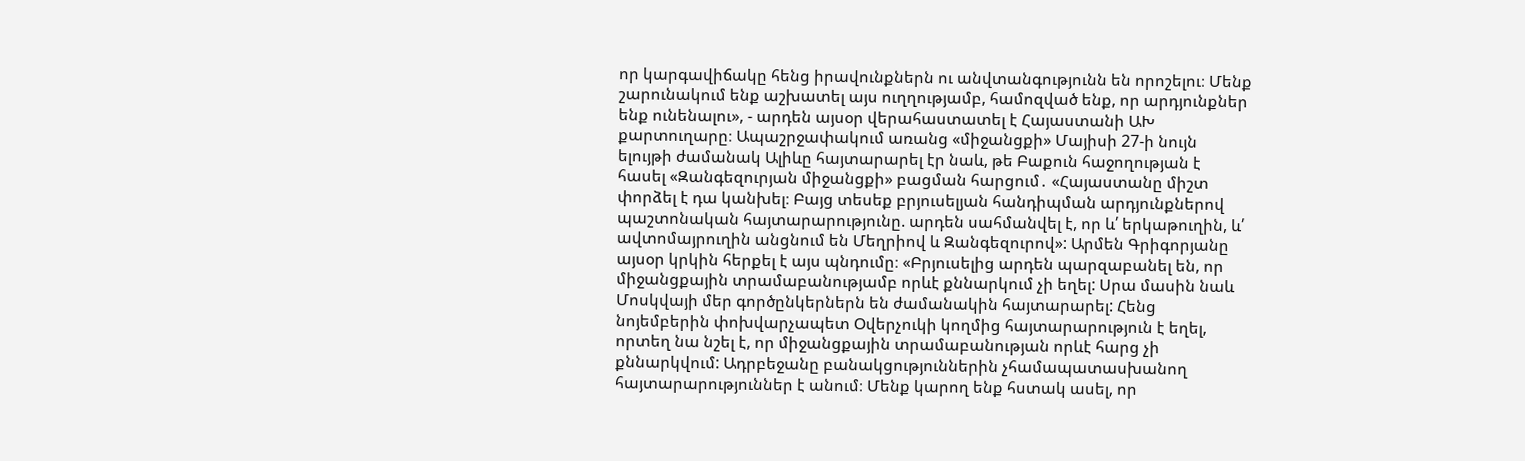որ կարգավիճակը հենց իրավունքներն ու անվտանգությունն են որոշելու։ Մենք շարունակում ենք աշխատել այս ուղղությամբ, համոզված ենք, որ արդյունքներ ենք ունենալու», - արդեն այսօր վերահաստատել է Հայաստանի ԱԽ քարտուղարը։ Ապաշրջափակում առանց «միջանցքի» Մայիսի 27-ի նույն ելույթի ժամանակ Ալիևը հայտարարել էր նաև, թե Բաքուն հաջողության է հասել «Զանգեզուրյան միջանցքի» բացման հարցում․ «Հայաստանը միշտ փորձել է դա կանխել։ Բայց տեսեք բրյուսելյան հանդիպման արդյունքներով պաշտոնական հայտարարությունը. արդեն սահմանվել է, որ և՛ երկաթուղին, և՛ ավտոմայրուղին անցնում են Մեղրիով և Զանգեզուրով»: Արմեն Գրիգորյանը այսօր կրկին հերքել է այս պնդումը։ «Բրյուսելից արդեն պարզաբանել են, որ միջանցքային տրամաբանությամբ որևէ քննարկում չի եղել: Սրա մասին նաև Մոսկվայի մեր գործընկերներն են ժամանակին հայտարարել: Հենց նոյեմբերին փոխվարչապետ Օվերչուկի կողմից հայտարարություն է եղել, որտեղ նա նշել է, որ միջանցքային տրամաբանության որևէ հարց չի քննարկվում: Ադրբեջանը բանակցություններին չհամապատասխանող հայտարարություններ է անում։ Մենք կարող ենք հստակ ասել, որ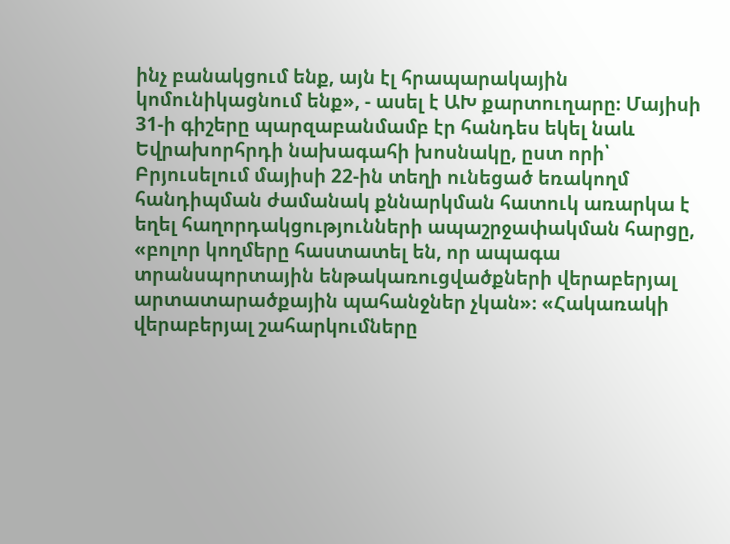ինչ բանակցում ենք, այն էլ հրապարակային կոմունիկացնում ենք», - ասել է ԱԽ քարտուղարը։ Մայիսի 31-ի գիշերը պարզաբանմամբ էր հանդես եկել նաև Եվրախորհրդի նախագահի խոսնակը, ըստ որի՝ Բրյուսելում մայիսի 22-ին տեղի ունեցած եռակողմ հանդիպման ժամանակ քննարկման հատուկ առարկա է եղել հաղորդակցությունների ապաշրջափակման հարցը, «բոլոր կողմերը հաստատել են, որ ապագա տրանսպորտային ենթակառուցվածքների վերաբերյալ արտատարածքային պահանջներ չկան»։ «Հակառակի վերաբերյալ շահարկումները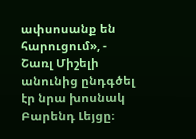ափսոսանք են հարուցում», - Շառլ Միշելի անունից ընդգծել էր նրա խոսնակ Բարենդ Լեյցը։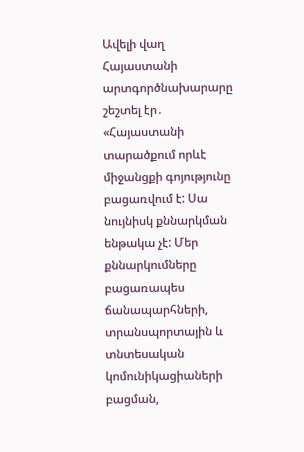Ավելի վաղ Հայաստանի արտգործնախարարը շեշտել էր․ «Հայաստանի տարածքում որևէ միջանցքի գոյությունը բացառվում է: Սա նույնիսկ քննարկման ենթակա չէ: Մեր քննարկումները բացառապես ճանապարհների, տրանսպորտային և տնտեսական կոմունիկացիաների բացման,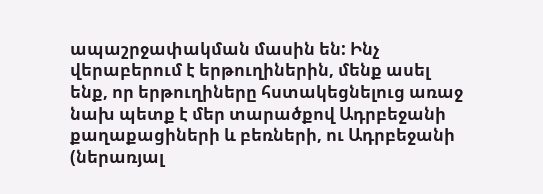ապաշրջափակման մասին են: Ինչ վերաբերում է երթուղիներին, մենք ասել ենք, որ երթուղիները հստակեցնելուց առաջ նախ պետք է մեր տարածքով Ադրբեջանի քաղաքացիների և բեռների, ու Ադրբեջանի (ներառյալ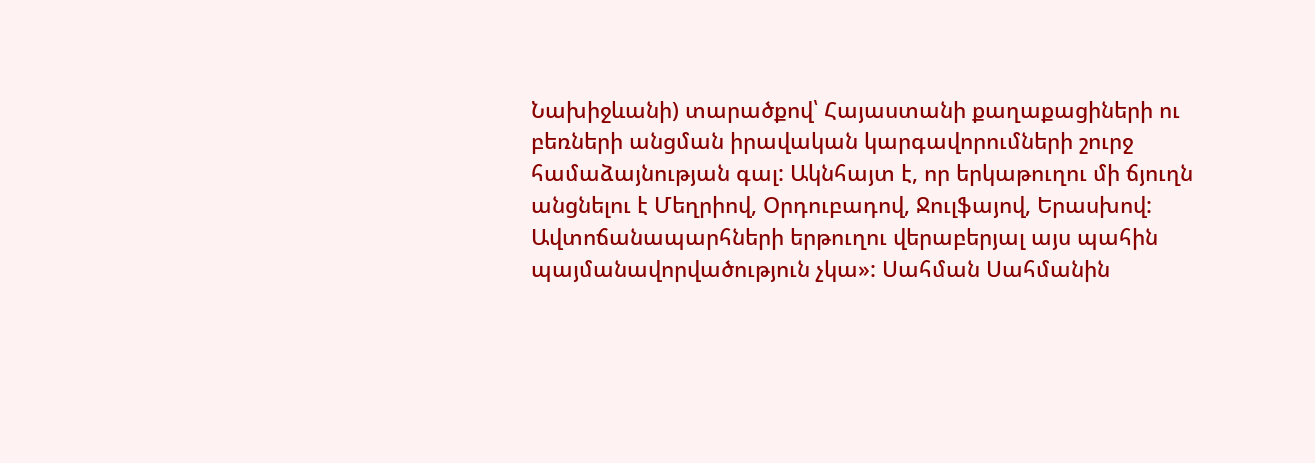Նախիջևանի) տարածքով՝ Հայաստանի քաղաքացիների ու բեռների անցման իրավական կարգավորումների շուրջ համաձայնության գալ: Ակնհայտ է, որ երկաթուղու մի ճյուղն անցնելու է Մեղրիով, Օրդուբադով, Ջուլֆայով, Երասխով: Ավտոճանապարհների երթուղու վերաբերյալ այս պահին պայմանավորվածություն չկա»: Սահման Սահմանին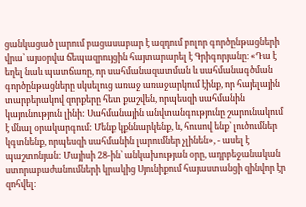ցանկացած լարում բացասաբար է ազդում բոլոր գործընթացների վրա՝ այսօրվա ճեպազրույցին հայտարարել է Գրիգորյանը։ «Դա է եղել նաև պատճառը, որ սահմանազատման և սահմանագծման գործընթացները սկսելուց առաջ առաջարկում էինք, որ հայելային տարբերակով զորքերը հետ քաշվեն, որպեսզի սահմանին կայունություն լինի: Սահմանային անվտանգությունը շարունակում է մնալ օրակարգում: Մենք կքննարկենք, և, հուսով ենք՝ լուծումներ կգտնենք, որպեսզի սահմանին լարումներ չլինեն», - ասել է պաշտոնյան: Մայիսի 28-ին՝ անկախության օրը, ադրբեջանական ստորաբաժանումների կրակից Սյունիքում հայաստանցի զինվոր էր զոհվել։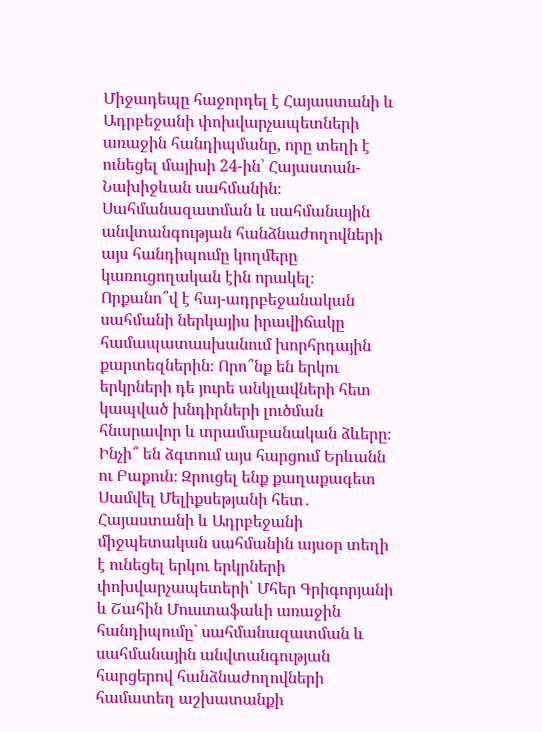Միջադեպը հաջորդել է Հայաստանի և Ադրբեջանի փոխվարչապետների առաջին հանդիպմանը, որը տեղի է ունեցել մայիսի 24-ին՝ Հայաստան-Նախիջևան սահմանին։ Սահմանազատման և սահմանային անվտանգության հանձնաժողովների այս հանդիպումը կողմերը կառուցողական էին որակել։
Որքանո՞վ է հայ-ադրբեջանական սահմանի ներկայիս իրավիճակը համապատասխանում խորհրդային քարտեզներին։ Որո՞նք են երկու երկրների դե յուրե անկլավների հետ կապված խնդիրների լուծման հնարավոր և տրամաբանական ձևերը։ Ինչի՞ են ձգտում այս հարցում Երևանն ու Բաքուն։ Զրուցել ենք քաղաքագետ Սամվել Մելիքսեթյանի հետ․
Հայաստանի և Ադրբեջանի միջպետական սահմանին այսօր տեղի է ունեցել երկու երկրների փոխվարչապետերի՝ Մհեր Գրիգորյանի և Շահին Մուստաֆաևի առաջին հանդիպումը` սահմանազատման և սահմանային անվտանգության հարցերով հանձնաժողովների համատեղ աշխատանքի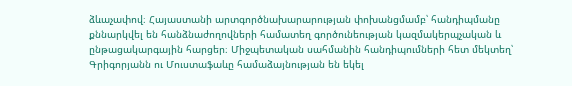ձևաչափով։ Հայաստանի արտգործնախարարության փոխանցմամբ՝ հանդիպմանը քննարկվել են հանձնաժողովների համատեղ գործունեության կազմակերպչական և ընթացակարգային հարցեր։ Միջպետական սահմանին հանդիպումների հետ մեկտեղ՝ Գրիգորյանն ու Մուստաֆաևը համաձայնության են եկել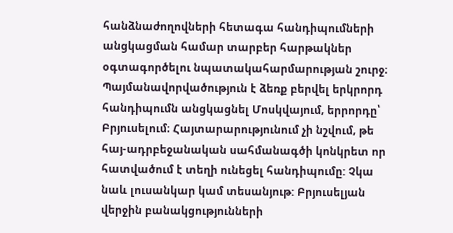հանձնաժողովների հետագա հանդիպումների անցկացման համար տարբեր հարթակներ օգտագործելու նպատակահարմարության շուրջ։ Պայմանավորվածություն է ձեռք բերվել երկրորդ հանդիպումն անցկացնել Մոսկվայում, երրորդը՝ Բրյուսելում։ Հայտարարությունում չի նշվում, թե հայ-ադրբեջանական սահմանագծի կոնկրետ որ հատվածում է տեղի ունեցել հանդիպումը: Չկա նաև լուսանկար կամ տեսանյութ: Բրյուսելյան վերջին բանակցությունների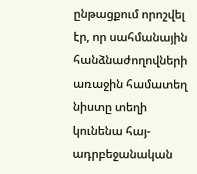ընթացքում որոշվել էր, որ սահմանային հանձնաժողովների առաջին համատեղ նիստը տեղի կունենա հայ-ադրբեջանական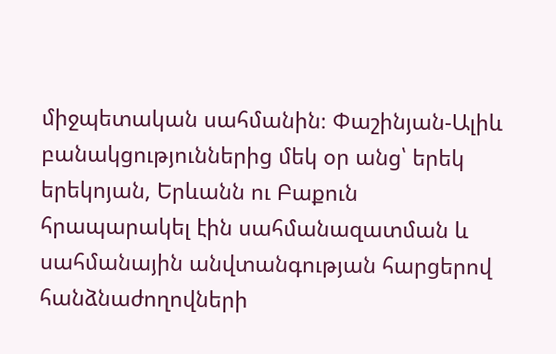միջպետական սահմանին։ Փաշինյան-Ալիև բանակցություններից մեկ օր անց՝ երեկ երեկոյան, Երևանն ու Բաքուն հրապարակել էին սահմանազատման և սահմանային անվտանգության հարցերով հանձնաժողովների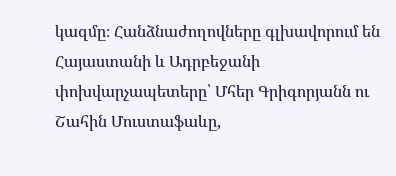կազմը։ Հանձնաժողովները գլխավորում են Հայաստանի և Ադրբեջանի փոխվարչապետերը՝ Մհեր Գրիգորյանն ու Շահին Մուստաֆաևը,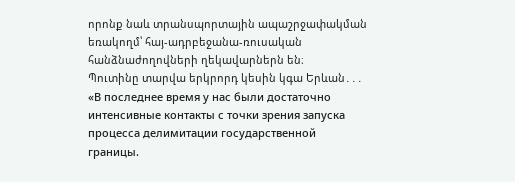որոնք նաև տրանսպորտային ապաշրջափակման եռակողմ՝ հայ-ադրբեջանա-ռուսական հանձնաժողովների ղեկավարներն են։
Պուտինը տարվա երկրորդ կեսին կգա Երևան․․․
«В последнее время у нас были достаточно интенсивные контакты с точки зрения запуска процесса делимитации государственной границы.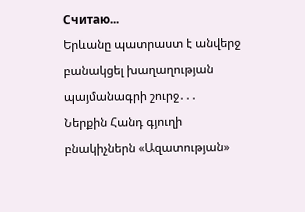Считаю...
Երևանը պատրաստ է անվերջ բանակցել խաղաղության պայմանագրի շուրջ․․․
Ներքին Հանդ գյուղի բնակիչներն «Ազատության»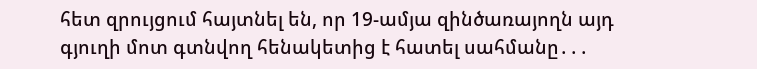հետ զրույցում հայտնել են, որ 19-ամյա զինծառայողն այդ գյուղի մոտ գտնվող հենակետից է հատել սահմանը․․․